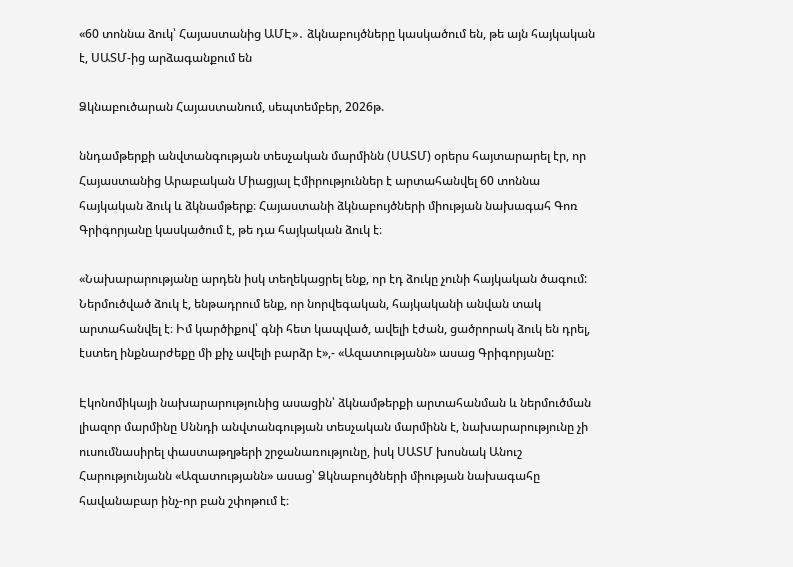«60 տոննա ձուկ՝ Հայաստանից ԱՄԷ»․ ձկնաբույծները կասկածում են, թե այն հայկական է, ՍԱՏՄ-ից արձագանքում են

Ձկնաբուծարան Հայաստանում, սեպտեմբեր, 2026թ.

ննդամթերքի անվտանգության տեսչական մարմինն (ՍԱՏՄ) օրերս հայտարարել էր, որ Հայաստանից Արաբական Միացյալ Էմիրություններ է արտահանվել 60 տոննա հայկական ձուկ և ձկնամթերք։ Հայաստանի ձկնաբույծների միության նախագահ Գոռ Գրիգորյանը կասկածում է, թե դա հայկական ձուկ է։

«Նախարարությանը արդեն իսկ տեղեկացրել ենք, որ էդ ձուկը չունի հայկական ծագում: Ներմուծված ձուկ է, ենթադրում ենք, որ նորվեգական, հայկականի անվան տակ արտահանվել է։ Իմ կարծիքով՝ գնի հետ կապված, ավելի էժան, ցածրորակ ձուկ են դրել, էստեղ ինքնարժեքը մի քիչ ավելի բարձր է»,- «Ազատությանն» ասաց Գրիգորյանը:

Էկոնոմիկայի նախարարությունից ասացին՝ ձկնամթերքի արտահանման և ներմուծման լիազոր մարմինը Սննդի անվտանգության տեսչական մարմինն է, նախարարությունը չի ուսումնասիրել փաստաթղթերի շրջանառությունը, իսկ ՍԱՏՄ խոսնակ Անուշ Հարությունյանն «Ազատությանն» ասաց՝ Ձկնաբույծների միության նախագահը հավանաբար ինչ-որ բան շփոթում է։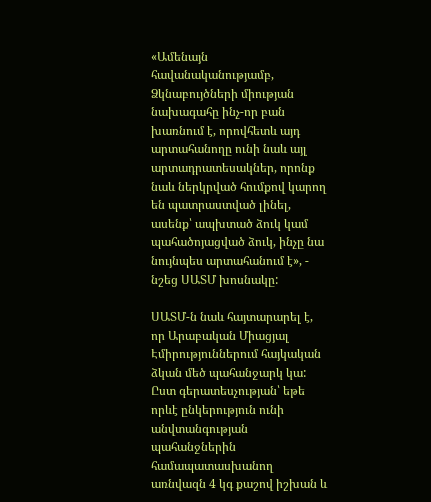«Ամենայն հավանականությամբ, Ձկնաբույծների միության նախագահը ինչ-որ բան խառնում է, որովհետև այդ արտահանողը ունի նաև այլ արտադրատեսակներ, որոնք նաև ներկրված հումքով կարող են պատրաստված լինել, ասենք՝ ապխտած ձուկ կամ պահածոյացված ձուկ, ինչը նա նույնպես արտահանում է», - նշեց ՍԱՏՄ խոսնակը:

ՍԱՏՄ-ն նաև հայտարարել է, որ Արաբական Միացյալ Էմիրություններում հայկական ձկան մեծ պահանջարկ կա: Ըստ գերատեսչության՝ եթե որևէ ընկերություն ունի անվտանգության պահանջներին համապատասխանող առնվազն 4 կգ քաշով իշխան և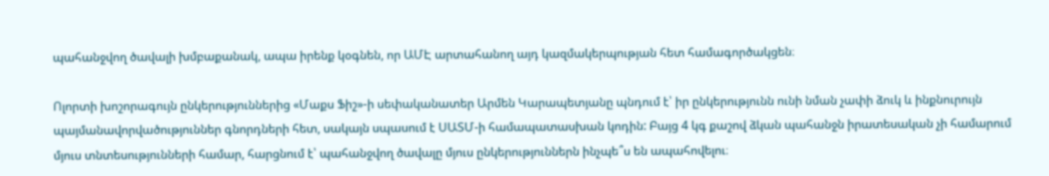պահանջվող ծավալի խմբաքանակ, ապա իրենք կօգնեն, որ ԱՄԷ արտահանող այդ կազմակերպության հետ համագործակցեն։

Ոլորտի խոշորագույն ընկերություններից «Մաքս Ֆիշ»-ի սեփականատեր Արմեն Կարապետյանը պնդում է՝ իր ընկերությունն ունի նման չափի ձուկ և ինքնուրույն պայմանավորվածություններ գնորդների հետ, սակայն սպասում է ՍԱՏՄ-ի համապատասխան կոդին: Բայց 4 կգ քաշով ձկան պահանջն իրատեսական չի համարում մյուս տնտեսությունների համար, հարցնում է՝ պահանջվող ծավալը մյուս ընկերություններն ինչպե՞ս են ապահովելու։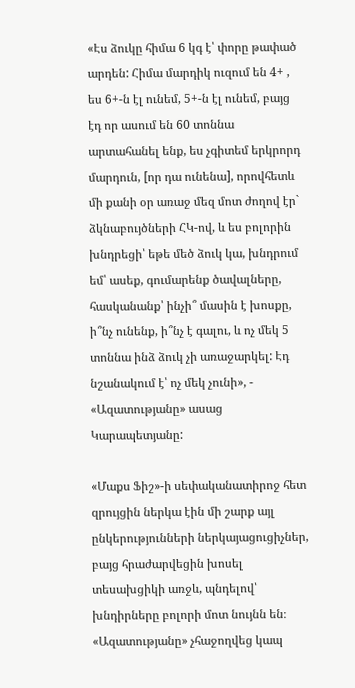«Էս ձուկը հիմա 6 կգ է՝ փորը թափած արդեն: Հիմա մարդիկ ուզում են 4+ , ես 6+-ն էլ ունեմ, 5+-ն էլ ունեմ, բայց էդ որ ասում են 60 տոննա արտահանել ենք, ես չգիտեմ երկրորդ մարդուն, [որ դա ունենա], որովհետև մի քանի օր առաջ մեզ մոտ ժողով էր` ձկնաբույծների ՀԿ-ով, և ես բոլորին խնդրեցի՝ եթե մեծ ձուկ կա, խնդրում եմ՝ ասեք, գումարենք ծավալները, հասկանանք՝ ինչի՞ մասին է խոսքը, ի՞նչ ունենք, ի՞նչ է գալու, և ոչ մեկ 5 տոննա ինձ ձուկ չի առաջարկել: Էդ նշանակում է՝ ոչ մեկ չունի», - «Ազատությանը» ասաց Կարապետյանը:

«Մաքս Ֆիշ»-ի սեփականատիրոջ հետ զրույցին ներկա էին մի շարք այլ ընկերությունների ներկայացուցիչներ, բայց հրաժարվեցին խոսել տեսախցիկի առջև, պնդելով՝ խնդիրները բոլորի մոտ նույնն են։ «Ազատությանը» չհաջողվեց կապ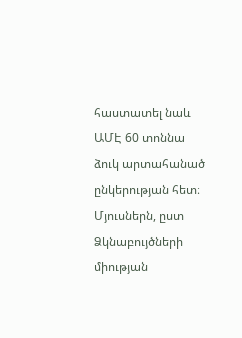հաստատել նաև ԱՄԷ 60 տոննա ձուկ արտահանած ընկերության հետ։ Մյուսներն, ըստ Ձկնաբույծների միության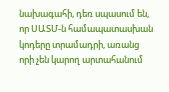նախագահի, դեռ սպասում են, որ ՍԱՏՄ-ն համապատասխան կոդերը տրամադրի, առանց որի չեն կարող արտահանում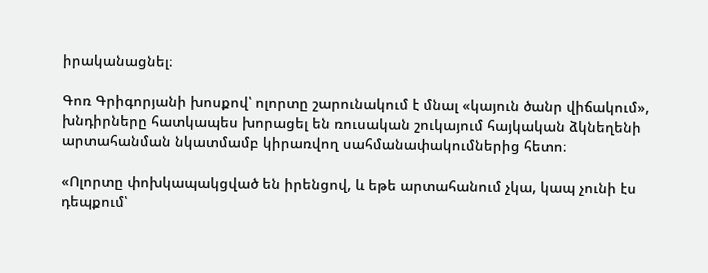իրականացնել։

Գոռ Գրիգորյանի խոսքով՝ ոլորտը շարունակում է մնալ «կայուն ծանր վիճակում», խնդիրները հատկապես խորացել են ռուսական շուկայում հայկական ձկնեղենի արտահանման նկատմամբ կիրառվող սահմանափակումներից հետո։

«Ոլորտը փոխկապակցված են իրենցով, և եթե արտահանում չկա, կապ չունի էս դեպքում՝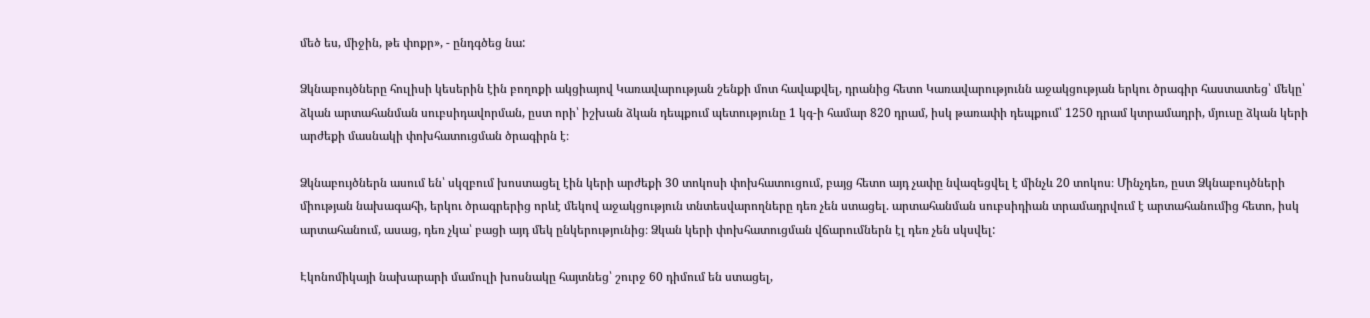մեծ ես, միջին, թե փոքր», - ընդգծեց նա:

Ձկնաբույծները հուլիսի կեսերին էին բողոքի ակցիայով Կառավարության շենքի մոտ հավաքվել, դրանից հետո Կառավարությունն աջակցության երկու ծրագիր հաստատեց՝ մեկը՝ ձկան արտահանման սուբսիդավորման, ըստ որի՝ իշխան ձկան դեպքում պետությունը 1 կգ-ի համար 820 դրամ, իսկ թառափի դեպքում՝ 1250 դրամ կտրամադրի, մյուսը ձկան կերի արժեքի մասնակի փոխհատուցման ծրագիրն է։

Ձկնաբույծներն ասում են՝ սկզբում խոստացել էին կերի արժեքի 30 տոկոսի փոխհատուցում, բայց հետո այդ չափը նվազեցվել է մինչև 20 տոկոս։ Մինչդեռ, ըստ Ձկնաբույծների միության նախագահի, երկու ծրագրերից որևէ մեկով աջակցություն տնտեսվարողները դեռ չեն ստացել. արտահանման սուբսիդիան տրամադրվում է արտահանումից հետո, իսկ արտահանում, ասաց, դեռ չկա՝ բացի այդ մեկ ընկերությունից։ Ձկան կերի փոխհատուցման վճարումներն էլ դեռ չեն սկսվել:

Էկոնոմիկայի նախարարի մամուլի խոսնակը հայտնեց՝ շուրջ 60 դիմում են ստացել,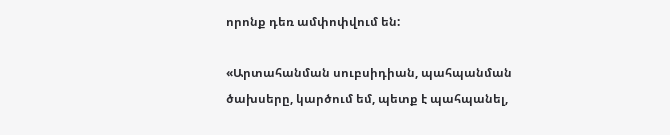որոնք դեռ ամփոփվում են:

«Արտահանման սուբսիդիան, պահպանման ծախսերը, կարծում եմ, պետք է պահպանել,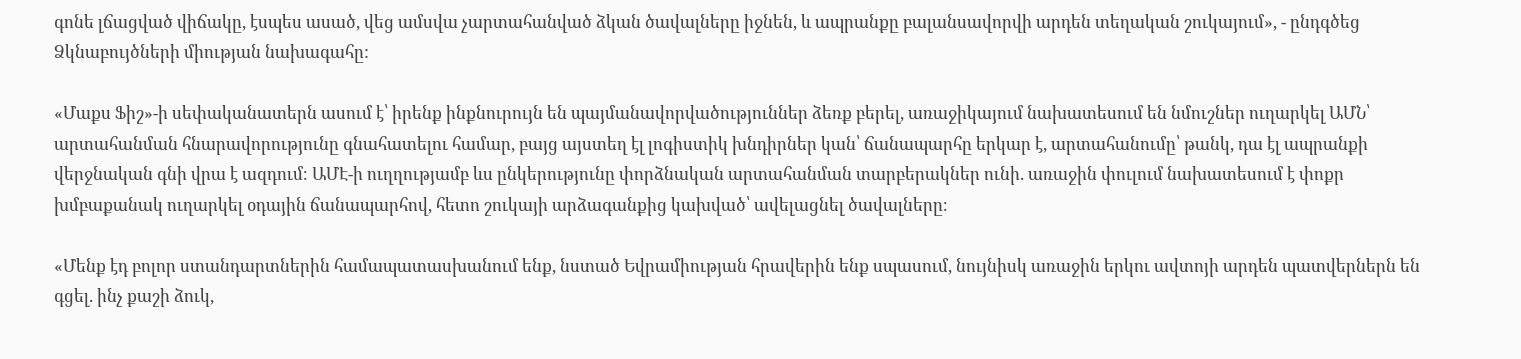գոնե լճացված վիճակը, էսպես ասած, վեց ամսվա չարտահանված ձկան ծավալները իջնեն, և ապրանքը բալանսավորվի արդեն տեղական շուկայում», - ընդգծեց Ձկնաբույծների միության նախագահը:

«Մաքս Ֆիշ»-ի սեփականատերն ասում է՝ իրենք ինքնուրույն են պայմանավորվածություններ ձեռք բերել, առաջիկայում նախատեսում են նմուշներ ուղարկել ԱՄՆ՝ արտահանման հնարավորությունը գնահատելու համար, բայց այստեղ էլ լոգիստիկ խնդիրներ կան՝ ճանապարհը երկար է, արտահանումը՝ թանկ, դա էլ ապրանքի վերջնական գնի վրա է ազդում։ ԱՄԷ-ի ուղղությամբ ևս ընկերությունը փորձնական արտահանման տարբերակներ ունի. առաջին փուլում նախատեսում է փոքր խմբաքանակ ուղարկել օդային ճանապարհով, հետո շուկայի արձագանքից կախված՝ ավելացնել ծավալները։

«Մենք էդ բոլոր ստանդարտներին համապատասխանում ենք, նստած Եվրամիության հրավերին ենք սպասում, նույնիսկ առաջին երկու ավտոյի արդեն պատվերներն են գցել. ինչ քաշի ձուկ,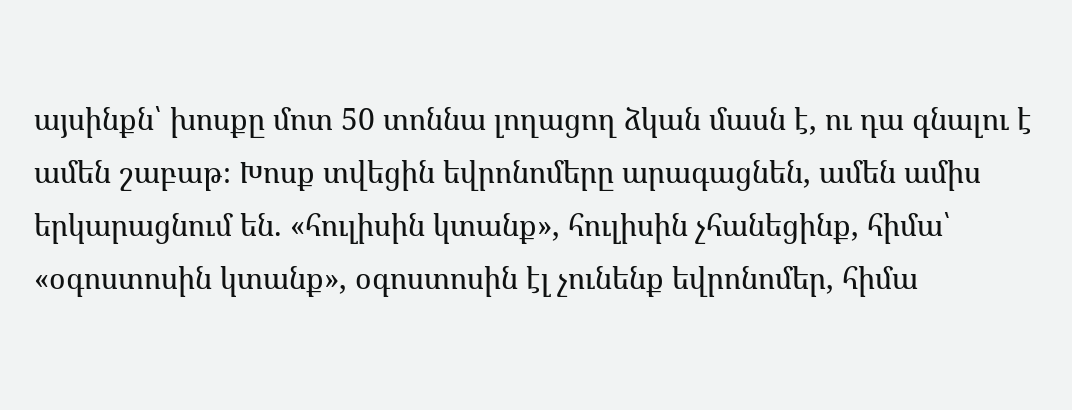այսինքն՝ խոսքը մոտ 50 տոննա լողացող ձկան մասն է, ու դա գնալու է ամեն շաբաթ։ Խոսք տվեցին եվրոնոմերը արագացնեն, ամեն ամիս երկարացնում են. «հուլիսին կտանք», հուլիսին չհանեցինք, հիմա՝ «օգոստոսին կտանք», օգոստոսին էլ չունենք եվրոնոմեր, հիմա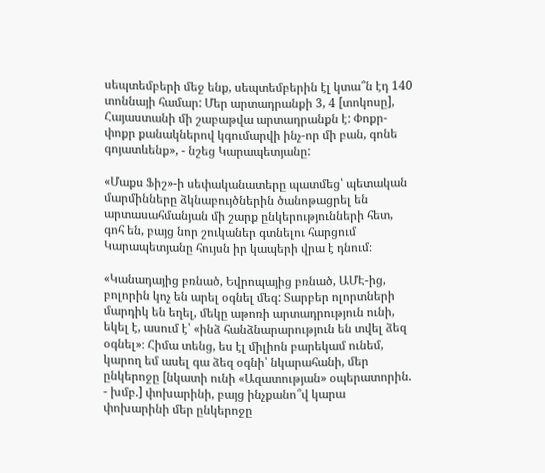սեպտեմբերի մեջ ենք, սեպտեմբերին էլ կտա՞ն էդ 140 տոննայի համար: Մեր արտադրանքի 3, 4 [տոկոսը], Հայաստանի մի շաբաթվա արտադրանքն է: Փոքր-փոքր քանակներով կգումարվի ինչ-որ մի բան, գոնե գոյատևենք», - նշեց Կարապետյանը:

«Մաքս Ֆիշ»-ի սեփականատերը պատմեց՝ պետական մարմինները ձկնաբույծներին ծանոթացրել են արտասահմանյան մի շարք ընկերությունների հետ, գոհ են, բայց նոր շուկաներ գտնելու հարցում Կարապետյանը հույսն իր կապերի վրա է դնում։

«Կանադայից բռնած, Եվրոպայից բռնած, ԱՄԷ-ից, բոլորին կոչ են արել օգնել մեզ: Տարբեր ոլորտների մարդիկ են եղել, մեկը աթոռի արտադրություն ունի, եկել է, ասում է՝ «ինձ հանձնարարություն են տվել ձեզ օգնել»։ Հիմա տենց, ես էլ միլիոն բարեկամ ունեմ, կարող եմ ասել գա ձեզ օգնի՝ նկարահանի, մեր ընկերոջը [նկատի ունի «Ազատության» օպերատորին. - խմբ.] փոխարինի, բայց ինչքանո՞վ կարա փոխարինի մեր ընկերոջը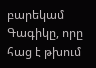բարեկամ Գագիկը, որը հաց է թխում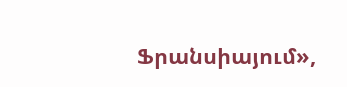Ֆրանսիայում»,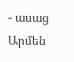- ասաց Արմեն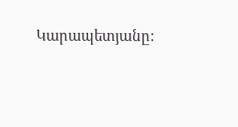Կարապետյանը: